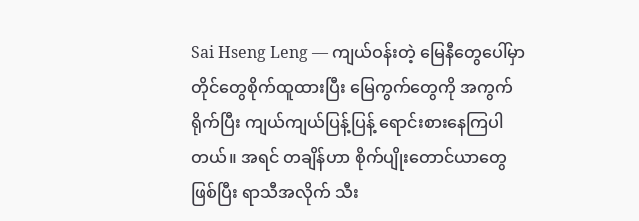Sai Hseng Leng — ကျယ်ဝန်းတဲ့ မြေနီတွေပေါ်မှာ တိုင်တွေစိုက်ထူထားပြီး မြေကွက်တွေကို အကွက်ရိုက်ပြီး ကျယ်ကျယ်ပြန့်ပြန့် ရောင်းစားနေကြပါတယ်။ အရင် တချိန်ဟာ စိုက်ပျိုးတောင်ယာတွေဖြစ်ပြီး ရာသီအလိုက် သီး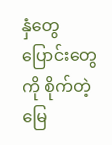နှံတွေ ပြောင်းတွေကို စိုက်တဲ့မြေ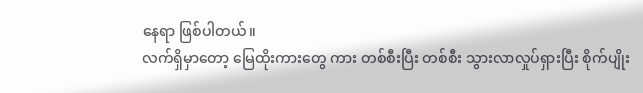နေရာ ဖြစ်ပါတယ်။
လက်ရှိမှာတော့ မြေထိုးကားတွေ ကား တစ်စီးပြီး တစ်စီး သွားလာလှုပ်ရှားပြီး စိုက်ပျိုး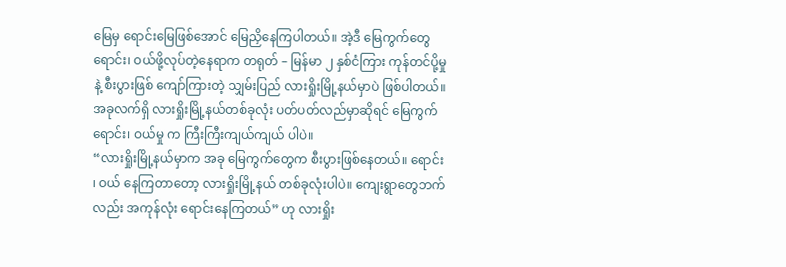မြေမှ ရောင်းမြေဖြစ်အောင် မြေညှိနေကြပါတယ်။ အဲ့ဒီ မြေကွက်တွေရောင်း၊ ဝယ်ဖို့လုပ်တဲ့နေရာက တရုတ် – မြန်မာ ၂ နှစ်ငံကြား ကုန်တင်ပို့မှု နဲ့ စီးပွားဖြစ် ကျော်ကြားတဲ့ သျှမ်းပြည် လားရှိုးမြို့နယ်မှာပဲ ဖြစ်ပါတယ်။
အခုလက်ရှိ လားရှိုးမြို့နယ်တစ်ခုလုံး ပတ်ပတ်လည်မှာဆိုရင် မြေကွက် ရောင်း၊ ဝယ်မှု က ကြီးကြီးကျယ်ကျယ် ပါပဲ။
“လားရှိုးမြို့နယ်မှာက အခု မြေကွက်တွေက စီးပွားဖြစ်နေတယ်။ ရောင်း ၊ ဝယ် နေကြတာတော့ လားရှိုးမြို့နယ် တစ်ခုလုံးပါပဲ။ ကျေးရွာတွေဘက်လည်း အကုန်လုံး ရောင်းနေကြတယ်” ဟု လားရှိုး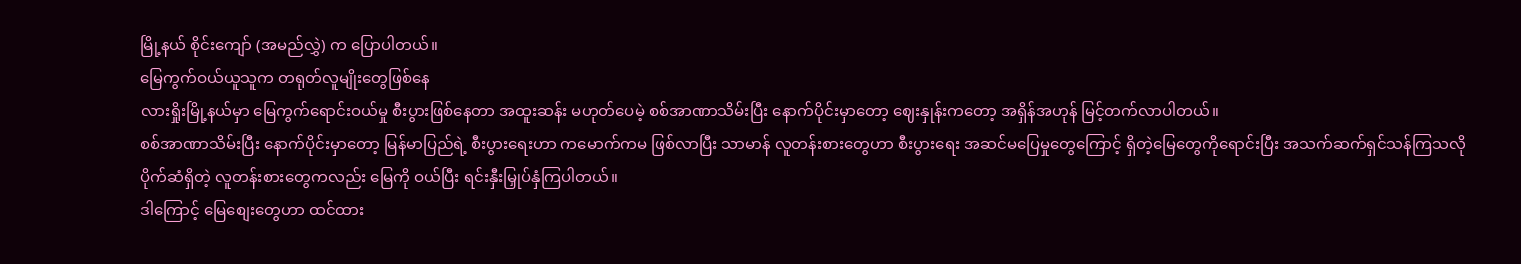မြို့နယ် စိုင်းကျော် (အမည်လွှဲ) က ပြောပါတယ်။
မြေကွက်ဝယ်ယူသူက တရုတ်လူမျိုးတွေဖြစ်နေ
လားရှိုးမြို့နယ်မှာ မြေကွက်ရောင်းဝယ်မှု စီးပွားဖြစ်နေတာ အထူးဆန်း မဟုတ်ပေမဲ့ စစ်အာဏာသိမ်းပြီး နောက်ပိုင်းမှာတော့ ဈေးနှုန်းကတော့ အရှိန်အဟုန် မြင့်တက်လာပါတယ်။
စစ်အာဏာသိမ်းပြီး နောက်ပိုင်းမှာတော့ မြန်မာပြည်ရဲ့ စီးပွားရေးဟာ ကမောက်ကမ ဖြစ်လာပြီး သာမာန် လူတန်းစားတွေဟာ စီးပွားရေး အဆင်မပြေမှုတွေကြောင့် ရှိတဲ့မြေတွေကိုရောင်းပြီး အသက်ဆက်ရှင်သန်ကြသလို ပိုက်ဆံရှိတဲ့ လူတန်းစားတွေကလည်း မြေကို ဝယ်ပြီး ရင်းနှီးမြှုပ်နှံကြပါတယ်။
ဒါကြောင့် မြေစျေးတွေဟာ ထင်ထား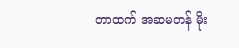တာထက် အဆမတန် မိုး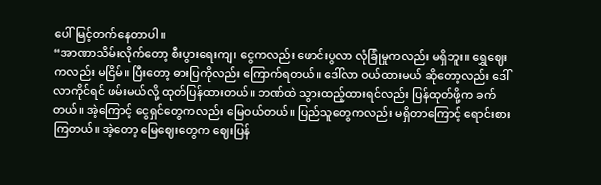ပေါ်မြင့်တက်နေတာပါ။
“အာဏာသိမ်းလိုက်တော့ စီးပွားရေးကျ၊ ငွေကလည်း ဖောင်းပွလာ လုံခြုံမှုကလည်း မရှိဘူး။ ရွှေဈေးကလည်း မငြိမ်။ ပြီးတော့ ဓားပြကိုလည်း ကြောက်ရတယ်။ ဒေါ်လာ ဝယ်ထားမယ် ဆိုတော့လည်း ဒေါ်လာကိုင်ရင် ဖမ်းမယ်လို့ ထုတ်ပြန်ထားတယ်။ ဘဏ်ထဲ သွားထည့်ထားရင်လည်း ပြန်ထုတ်ဖို့က ခက်တယ်။ အဲ့ကြောင့် ငွေရှင်တွေကလည်း မြေဝယ်တယ်။ ပြည်သူတွေကလည်း မရှိတာကြောင့် ရောင်းစားကြတယ်။ အဲ့တော့ မြေဈေးတွေက ဈေးပြန်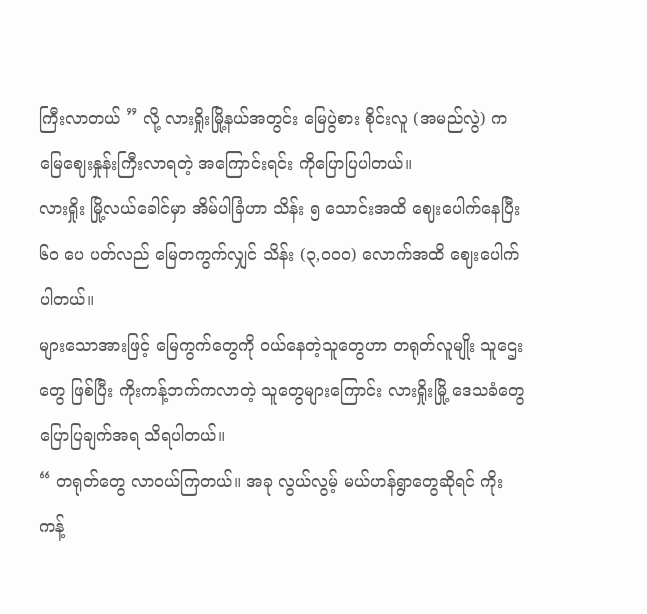ကြီးလာတယ် ” လို့ လားရှိုးမြို့နယ်အတွင်း မြေပွဲစား စိုင်းလူ (အမည်လွဲ) က မြေဈေးနှုန်းကြီးလာရတဲ့ အကြောင်းရင်း ကိုပြောပြပါတယ်။
လားရှိုး မြို့လယ်ခေါင်မှာ အိမ်ပါခြံဟာ သိန်း ၅ သောင်းအထိ ဈေးပေါက်နေပြီး ၆၀ ပေ ပတ်လည် မြေတကွက်လျှင် သိန်း (၃,၀၀၀) လောက်အထိ ဈေးပေါက်ပါတယ်။
များသောအားဖြင့် မြေကွက်တွေကို ဝယ်နေတဲ့သူတွေဟာ တရုတ်လူမျိုး သူဌေးတွေ ဖြစ်ပြီး ကိုးကန့်ဘက်ကလာတဲ့ သူတွေများကြောင်း လားရှိုးမြို့ ဒေသခံတွေ ပြောပြချက်အရ သိရပါတယ်။
“ တရုတ်တွေ လာဝယ်ကြတယ်။ အခု လွယ်လွမ့် မယ်ဟန်ရွာတွေဆိုရင် ကိုးကန့်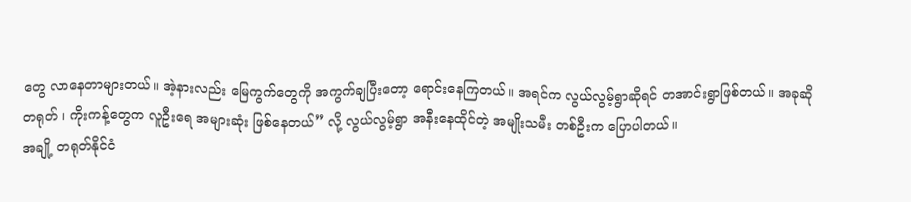တွေ လာနေတာများတယ်။ အဲ့နားလည်း မြေကွက်တွေကို အကွက်ချပြီးတော့ ရောင်းနေကြတယ်။ အရင်က လွယ်လွမ့်ရွာဆိုရင် တအာင်းရွာဖြစ်တယ်။ အခုဆို တရုတ် ၊ ကိုးကန့်တွေက လူဦးရေ အများဆုံး ဖြစ်နေတယ်” လို့ လွယ်လွမ့်ရွာ အနီးနေထိုင်တဲ့ အမျိုးသမီး တစ်ဦးက ပြောပါတယ်။
အချို့ တရုတ်နိုင်ငံ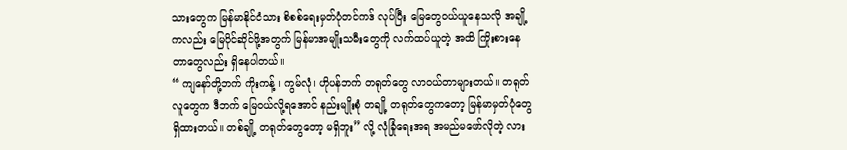သားတွေက မြန်မာနိုင်ငံသား စိစစ်ရေးမှတ်ပုံတင်ကဒ် လုပ်ပြီး မြေတွေဝယ်ယူနေသလို အချို့ကလည်း မြေပိုင်ဆိုင်ဖို့အတွက် မြန်မာအမျိုးသမီးတွေကို လက်ထပ်ယူတဲ့ အထိ ကြိုးစားနေတာတွေလည်း ရှိနေပါတယ်။
“ ကျနော်တို့ဘက် ကိုးကန့် ၊ ကွမ်လုံ၊ ဟိုပန်ဘက် တရုတ်တွေ လာဝယ်တာများတယ်။ တရုတ်လူတွေက ဒီဘက် မြေဝယ်လို့ရအောင် နည်းမျိုးစုံ တချို့ တရုတ်တွေကတော့ မြန်မာမှတ်ပုံတွေ ရှိထားတယ်။ တစ်ချို့ တရုတ်တွေတော့ မရှိဘူး” လို့ လုံခြုံရေးအရ အမည်မဖော်လိုတဲ့ လား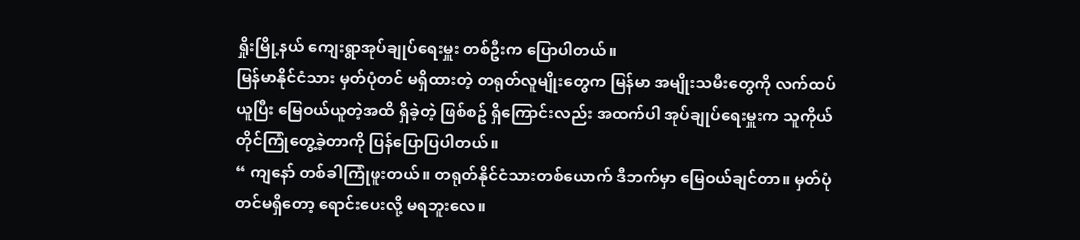ရှိုးမြို့နယ် ကျေးရွာအုပ်ချုပ်ရေးမှူး တစ်ဦးက ပြောပါတယ်။
မြန်မာနိုင်ငံသား မှတ်ပုံတင် မရှိထားတဲ့ တရုတ်လူမျိုးတွေက မြန်မာ အမျိုးသမီးတွေကို လက်ထပ်ယူပြီး မြေဝယ်ယူတဲ့အထိ ရှိခဲ့တဲ့ ဖြစ်စဥ် ရှိကြောင်းလည်း အထက်ပါ အုပ်ချုပ်ရေးမှူးက သူကိုယ်တိုင်ကြုံတွေ့ခဲ့တာကို ပြန်ပြောပြပါတယ်။
“ ကျနော် တစ်ခါကြုံဖူးတယ်။ တရုတ်နိုင်ငံသားတစ်ယောက် ဒီဘက်မှာ မြေဝယ်ချင်တာ။ မှတ်ပုံတင်မရှိတော့ ရောင်းပေးလို့ မရဘူးလေ။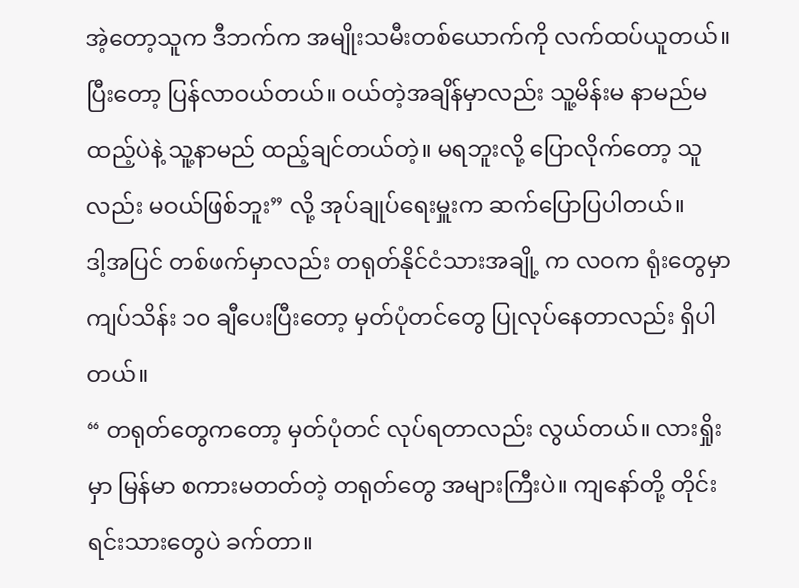အဲ့တော့သူက ဒီဘက်က အမျိုးသမီးတစ်ယောက်ကို လက်ထပ်ယူတယ်။ ပြီးတော့ ပြန်လာဝယ်တယ်။ ဝယ်တဲ့အချိန်မှာလည်း သူ့မိန်းမ နာမည်မထည့်ပဲနဲ့ သူ့နာမည် ထည့်ချင်တယ်တဲ့။ မရဘူးလို့ ပြောလိုက်တော့ သူလည်း မဝယ်ဖြစ်ဘူး” လို့ အုပ်ချုပ်ရေးမှူးက ဆက်ပြောပြပါတယ်။
ဒါ့အပြင် တစ်ဖက်မှာလည်း တရုတ်နိုင်ငံသားအချို့ က လဝက ရုံးတွေမှာ ကျပ်သိန်း ၁၀ ချီပေးပြီးတော့ မှတ်ပုံတင်တွေ ပြုလုပ်နေတာလည်း ရှိပါတယ်။
“ တရုတ်တွေကတော့ မှတ်ပုံတင် လုပ်ရတာလည်း လွယ်တယ်။ လားရှိုးမှာ မြန်မာ စကားမတတ်တဲ့ တရုတ်တွေ အများကြီးပဲ။ ကျနော်တို့ တိုင်းရင်းသားတွေပဲ ခက်တာ။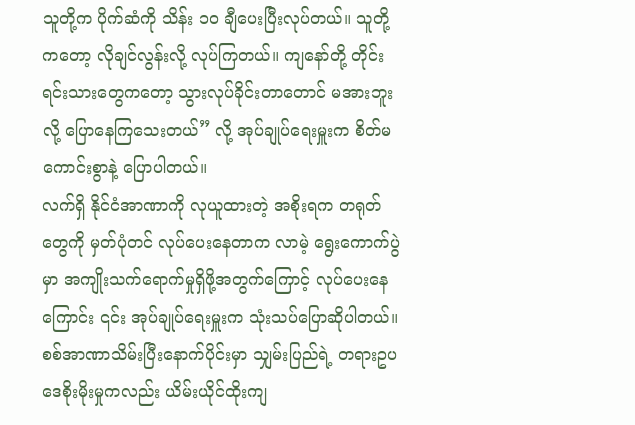သူတို့က ပိုက်ဆံကို သိန်း ၁၀ ချီပေးပြီးလုပ်တယ်။ သူတို့ကတော့ လိုချင်လွန်းလို့ လုပ်ကြတယ်။ ကျနော်တို့ တိုင်းရင်းသားတွေကတော့ သွားလုပ်ခိုင်းတာတောင် မအားဘူးလို့ ပြောနေကြသေးတယ်” လို့ အုပ်ချုပ်ရေးမှူးက စိတ်မကောင်းစွာနဲ့ ပြောပါတယ်။
လက်ရှိ နိုင်ငံအာဏာကို လုယူထားတဲ့ အစိုးရက တရုတ်တွေကို မှတ်ပုံတင် လုပ်ပေးနေတာက လာမဲ့ ရွေးကောက်ပွဲမှာ အကျိုးသက်ရောက်မှုရှိဖို့အတွက်ကြောင့် လုပ်ပေးနေကြောင်း ၎င်း အုပ်ချုပ်ရေးမှူးက သုံးသပ်ပြောဆိုပါတယ်။
စစ်အာဏာသိမ်းပြီးနောက်ပိုင်းမှာ သျှမ်းပြည်ရဲ့ တရားဥပဒေစိုးမိုးမှုကလည်း ယိမ်းယိုင်ထိုးကျ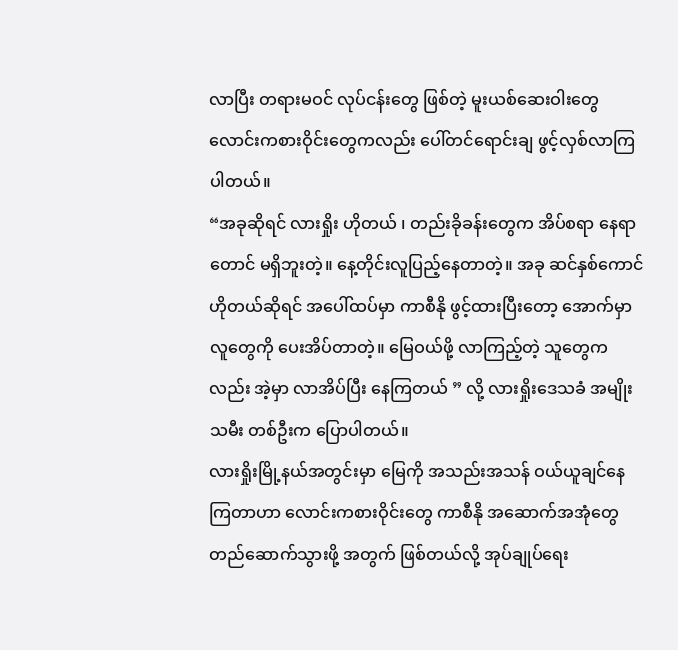လာပြီး တရားမဝင် လုပ်ငန်းတွေ ဖြစ်တဲ့ မူးယစ်ဆေးဝါးတွေ လောင်းကစားဝိုင်းတွေကလည်း ပေါ်တင်ရောင်းချ ဖွင့်လှစ်လာကြပါတယ်။
“အခုဆိုရင် လားရှိုး ဟိုတယ် ၊ တည်းခိုခန်းတွေက အိပ်စရာ နေရာတောင် မရှိဘူးတဲ့။ နေ့တိုင်းလူပြည့်နေတာတဲ့။ အခု ဆင်နှစ်ကောင် ဟိုတယ်ဆိုရင် အပေါ်ထပ်မှာ ကာစီနို ဖွင့်ထားပြီးတော့ အောက်မှာ လူတွေကို ပေးအိပ်တာတဲ့။ မြေဝယ်ဖို့ လာကြည့်တဲ့ သူတွေကလည်း အဲ့မှာ လာအိပ်ပြီး နေကြတယ် ” လို့ လားရှိုးဒေသခံ အမျိုးသမီး တစ်ဦးက ပြောပါတယ်။
လားရှိုးမြို့နယ်အတွင်းမှာ မြေကို အသည်းအသန် ဝယ်ယူချင်နေကြတာဟာ လောင်းကစားဝိုင်းတွေ ကာစီနို အဆောက်အအုံတွေ တည်ဆောက်သွားဖို့ အတွက် ဖြစ်တယ်လို့ အုပ်ချုပ်ရေး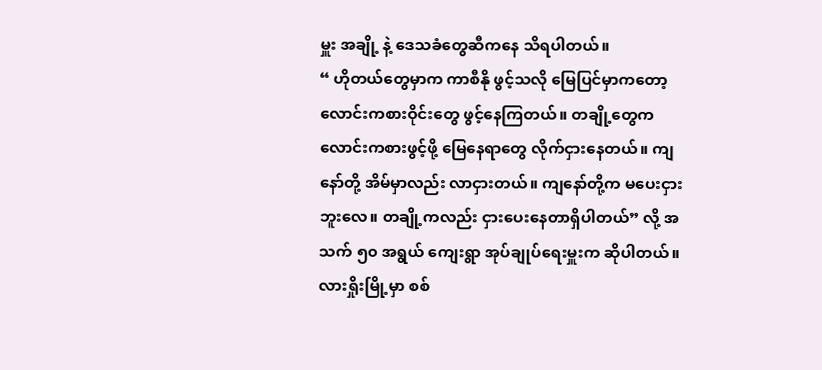မှူး အချို့ နဲ့ ဒေသခံတွေဆီကနေ သိရပါတယ်။
“ ဟိုတယ်တွေမှာက ကာစီနို ဖွင့်သလို မြေပြင်မှာကတော့ လောင်းကစားဝိုင်းတွေ ဖွင့်နေကြတယ်။ တချို့တွေက လောင်းကစားဖွင့်ဖို့ မြေနေရာတွေ လိုက်ငှားနေတယ်။ ကျနော်တို့ အိမ်မှာလည်း လာငှားတယ်။ ကျနော်တို့က မပေးငှားဘူးလေ။ တချို့ကလည်း ငှားပေးနေတာရှိပါတယ်” လို့ အသက် ၅၀ အရွယ် ကျေးရွာ အုပ်ချုပ်ရေးမှူးက ဆိုပါတယ်။
လားရှိုးမြို့မှာ စစ်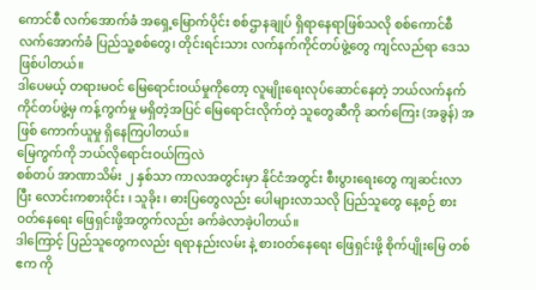ကောင်စီ လက်အောက်ခံ အရှေ့မြောက်ပိုင်း စစ်ဌာနချုပ် ရှိရာနေရာဖြစ်သလို စစ်ကောင်စီ လက်အောက်ခံ ပြည်သူ့စစ်တွေ၊ တိုင်းရင်းသား လက်နက်ကိုင်တပ်ဖွဲ့တွေ ကျင်လည်ရာ ဒေသဖြစ်ပါတယ်။
ဒါပေမယ့် တရားမဝင် မြေရောင်းဝယ်မှုကိုတော့ လူမျိုးရေးလုပ်ဆောင်နေတဲ့ ဘယ်လက်နက်ကိုင်တပ်ဖွဲ့မှ ကန့်ကွက်မှု မရှိတဲ့အပြင် မြေရောင်းလိုက်တဲ့ သူတွေဆီကို ဆက်ကြေး (အခွန်) အဖြစ် ကောက်ယူမှု ရှိနေကြပါတယ်။
မြေကွက်ကို ဘယ်လိုရောင်းဝယ်ကြလဲ
စစ်တပ် အာဏာသိမ်း ၂ နှစ်သာ ကာလအတွင်းမှာ နိုင်ငံအတွင်း စီးပွားရေးတွေ ကျဆင်းလာပြီး လောင်းကစားဝိုင်း ၊ သူခိုး ၊ ဓားပြတွေလည်း ပေါများလာသလို ပြည်သူတွေ နေ့စဉ် စားဝတ်နေရေး ဖြေရှင်းဖို့အတွက်လည်း ခက်ခဲလာခဲ့ပါတယ်။
ဒါကြောင့် ပြည်သူတွေကလည်း ရရာနည်းလမ်း နဲ့ စားဝတ်နေရေး ဖြေရှင်းဖို့ စိုက်ပျိုးမြေ တစ်ဧက ကို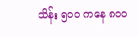သိန်း ၅၀၀ ကနေ ၈၀၀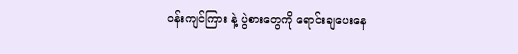ဝန်းကျင်ကြား နဲ့ ပွဲစားတွေကို ရောင်းချပေးနေ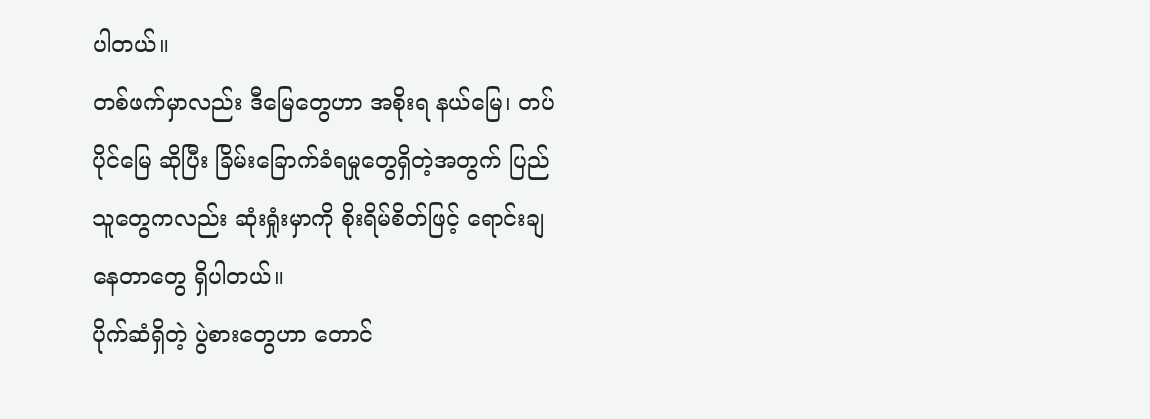ပါတယ်။
တစ်ဖက်မှာလည်း ဒီမြေတွေဟာ အစိုးရ နယ်မြေ၊ တပ်ပိုင်မြေ ဆိုပြီး ခြိမ်းခြောက်ခံရမှုတွေရှိတဲ့အတွက် ပြည်သူတွေကလည်း ဆုံးရှုံးမှာကို စိုးရိမ်စိတ်ဖြင့် ရောင်းချနေတာတွေ ရှိပါတယ်။
ပိုက်ဆံရှိတဲ့ ပွဲစားတွေဟာ တောင်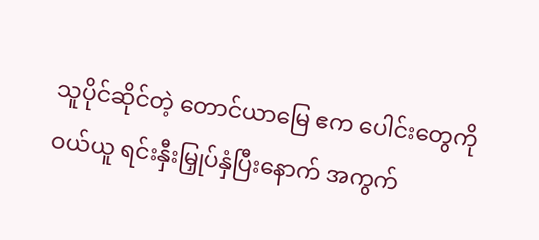သူပိုင်ဆိုင်တဲ့ တောင်ယာမြေ ဧက ပေါင်းတွေကို ဝယ်ယူ ရင်းနှီးမြှုပ်နှံပြီးနောက် အကွက်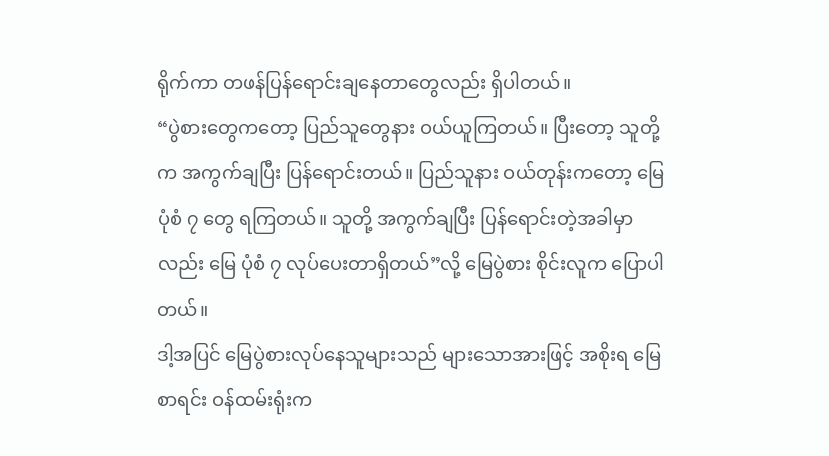ရိုက်ကာ တဖန်ပြန်ရောင်းချနေတာတွေလည်း ရှိပါတယ်။
“ပွဲစားတွေကတော့ ပြည်သူတွေနား ဝယ်ယူကြတယ်။ ပြီးတော့ သူတို့က အကွက်ချပြီး ပြန်ရောင်းတယ်။ ပြည်သူနား ဝယ်တုန်းကတော့ မြေပုံစံ ၇ တွေ ရကြတယ်။ သူတို့ အကွက်ချပြီး ပြန်ရောင်းတဲ့အခါမှာလည်း မြေ ပုံစံ ၇ လုပ်ပေးတာရှိတယ်”လို့ မြေပွဲစား စိုင်းလူက ပြောပါတယ်။
ဒါ့အပြင် မြေပွဲစားလုပ်နေသူများသည် များသောအားဖြင့် အစိုးရ မြေစာရင်း ဝန်ထမ်းရုံးက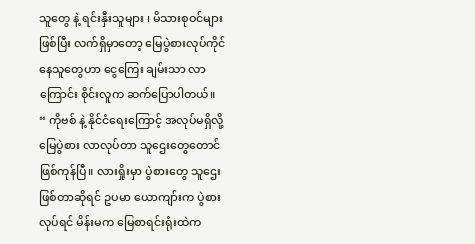သူတွေ နဲ့ ရင်းနှီးသူများ ၊ မိသားစုဝင်များ ဖြစ်ပြီး လက်ရှိမှာတော့ မြေပွဲစားလုပ်ကိုင်နေသူတွေဟာ ငွေကြေး ချမ်းသာ လာကြောင်း စိုင်းလူက ဆက်ပြောပါတယ်။
“ ကိုဗစ် နဲ့ နိုင်ငံရေးကြောင့် အလုပ်မရှိလို့ မြေပွဲစား လာလုပ်တာ သူဌေးတွေတောင် ဖြစ်ကုန်ပြီ။ လားရှိုးမှာ ပွဲစားတွေ သူဌေးဖြစ်တာဆိုရင် ဥပမာ ယောကျာ်းက ပွဲစားလုပ်ရင် မိန်းမက မြေစာရင်းရုံးထဲက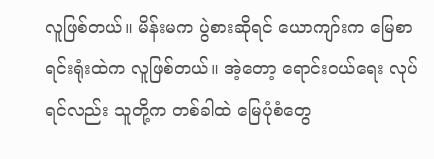လူဖြစ်တယ်။ မိန်းမက ပွဲစားဆိုရင် ယောကျာ်းက မြေစာရင်းရုံးထဲက လူဖြစ်တယ်။ အဲ့တော့ ရောင်းဝယ်ရေး လုပ်ရင်လည်း သူတို့က တစ်ခါထဲ မြေပုံစံတွေ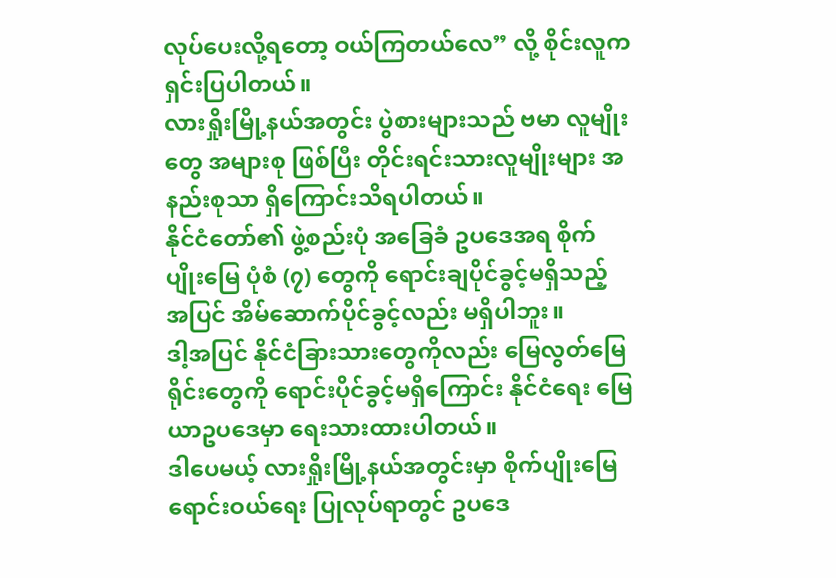လုပ်ပေးလို့ရတော့ ဝယ်ကြတယ်လေ” လို့ စိုင်းလူက ရှင်းပြပါတယ်။
လားရှိုးမြို့နယ်အတွင်း ပွဲစားများသည် ဗမာ လူမျိုးတွေ အများစု ဖြစ်ပြီး တိုင်းရင်းသားလူမျိုးများ အနည်းစုသာ ရှိကြောင်းသိရပါတယ်။
နိုင်ငံတော်၏ ဖွဲ့စည်းပုံ အခြေခံ ဥပဒေအရ စိုက်ပျိုးမြေ ပုံစံ (၇) တွေကို ရောင်းချပိုင်ခွင့်မရှိသည့် အပြင် အိမ်ဆောက်ပိုင်ခွင့်လည်း မရှိပါဘူး။
ဒါ့အပြင် နိုင်ငံခြားသားတွေကိုလည်း မြေလွတ်မြေရိုင်းတွေကို ရောင်းပိုင်ခွင့်မရှိကြောင်း နိုင်ငံရေး မြေယာဥပဒေမှာ ရေးသားထားပါတယ်။
ဒါပေမယ့် လားရှိုးမြို့နယ်အတွင်းမှာ စိုက်ပျိုးမြေရောင်းဝယ်ရေး ပြုလုပ်ရာတွင် ဥပဒေ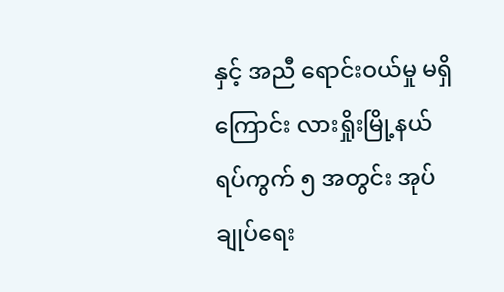နှင့် အညီ ရောင်းဝယ်မှု မရှိကြောင်း လားရှိုးမြို့နယ် ရပ်ကွက် ၅ အတွင်း အုပ်ချုပ်ရေး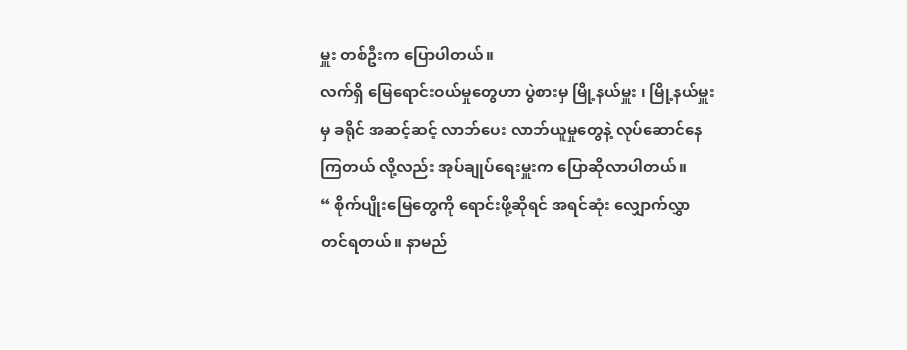မှူး တစ်ဦးက ပြောပါတယ်။
လက်ရှိ မြေရောင်းဝယ်မှုတွေဟာ ပွဲစားမှ မြို့နယ်မှူး ၊ မြို့နယ်မှူး မှ ခရိုင် အဆင့်ဆင့် လာဘ်ပေး လာဘ်ယူမှုတွေနဲ့ လုပ်ဆောင်နေကြတယ် လို့လည်း အုပ်ချုပ်ရေးမှူးက ပြောဆိုလာပါတယ်။
“ စိုက်ပျိုးမြေတွေကို ရောင်းဖို့ဆိုရင် အရင်ဆုံး လျှောက်လွှာတင်ရတယ်။ နာမည်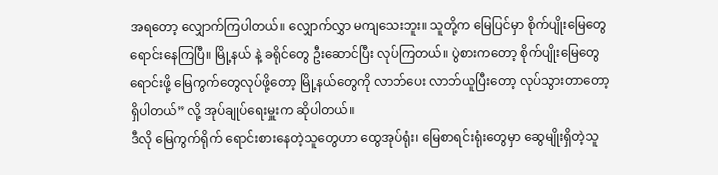အရတော့ လျှောက်ကြပါတယ်။ လျှောက်လွှာ မကျသေးဘူး။ သူတို့က မြေပြင်မှာ စိုက်ပျိုးမြေတွေ ရောင်းနေကြပြီ။ မြို့နယ် နဲ့ ခရိုင်တွေ ဦးဆောင်ပြီး လုပ်ကြတယ်။ ပွဲစားကတော့ စိုက်ပျိုးမြေတွေရောင်းဖို့ မြေကွက်တွေလုပ်ဖို့တော့ မြို့နယ်တွေကို လာဘ်ပေး လာဘ်ယူပြီးတော့ လုပ်သွားတာတော့ ရှိပါတယ်” လို့ အုပ်ချုပ်ရေးမှူးက ဆိုပါတယ်။
ဒီလို မြေကွက်ရိုက် ရောင်းစားနေတဲ့သူတွေဟာ ထွေအုပ်ရုံး၊ မြေစာရင်းရုံးတွေမှာ ဆွေမျိုးရှိတဲ့သူ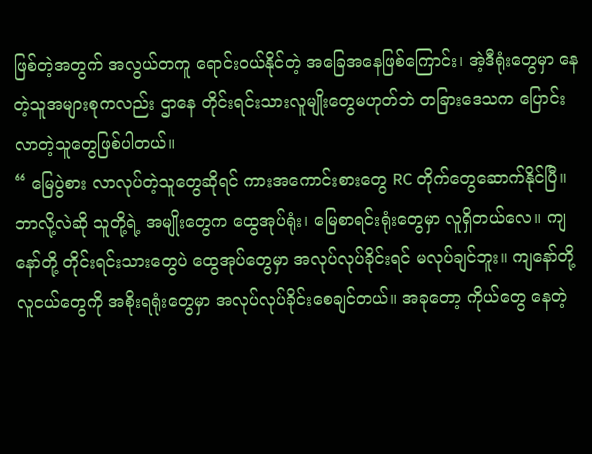ဖြစ်တဲ့အတွက် အလွယ်တကူ ရောင်းဝယ်နိုင်တဲ့ အခြေအနေဖြစ်ကြောင်း၊ အဲ့ဒီရုံးတွေမှာ နေတဲ့သူအများစုကလည်း ဌာနေ တိုင်းရင်းသားလူမျိုးတွေမဟုတ်ဘဲ တခြားဒေသက ပြောင်းလာတဲ့သူတွေဖြစ်ပါတယ်။
“ မြေပွဲစား လာလုပ်တဲ့သူတွေဆိုရင် ကားအကောင်းစားတွေ RC တိုက်တွေဆောက်နိုင်ပြီ။ ဘာလို့လဲဆို သူတို့ရဲ့ အမျိုးတွေက ထွေအုပ်ရုံး၊ မြေစာရင်းရုံးတွေမှာ လူရှိတယ်လေ။ ကျနော်တို့ တိုင်းရင်းသားတွေပဲ ထွေအုပ်တွေမှာ အလုပ်လုပ်ခိုင်းရင် မလုပ်ချင်ဘူး။ ကျနော်တို့ လူငယ်တွေကို အစိုးရရုံးတွေမှာ အလုပ်လုပ်ခိုင်းစေချင်တယ်။ အခုတော့ ကိုယ်တွေ နေတဲ့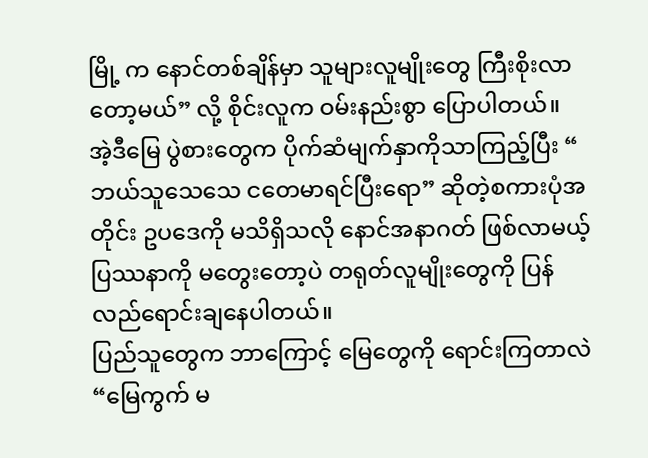မြို့ က နောင်တစ်ချိန်မှာ သူများလူမျိုးတွေ ကြီးစိုးလာတော့မယ်” လို့ စိုင်းလူက ဝမ်းနည်းစွာ ပြောပါတယ်။
အဲ့ဒီမြေ ပွဲစားတွေက ပိုက်ဆံမျက်နှာကိုသာကြည့်ပြီး “ ဘယ်သူသေသေ ငတေမာရင်ပြီးရော” ဆိုတဲ့စကားပုံအတိုင်း ဥပဒေကို မသိရှိသလို နောင်အနာဂတ် ဖြစ်လာမယ့် ပြဿနာကို မတွေးတော့ပဲ တရုတ်လူမျိုးတွေကို ပြန်လည်ရောင်းချနေပါတယ်။
ပြည်သူတွေက ဘာကြောင့် မြေတွေကို ရောင်းကြတာလဲ
“မြေကွက် မ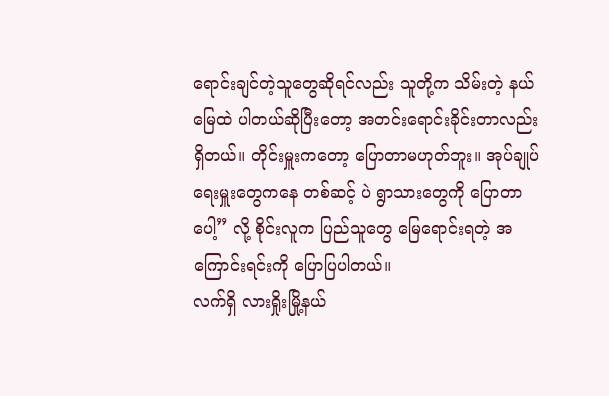ရောင်းချင်တဲ့သူတွေဆိုရင်လည်း သူတို့က သိမ်းတဲ့ နယ်မြေထဲ ပါတယ်ဆိုပြီးတော့ အတင်းရောင်းခိုင်းတာလည်းရှိတယ်။ တိုင်းမှူးကတော့ ပြောတာမဟုတ်ဘူး။ အုပ်ချုပ်ရေးမှူးတွေကနေ တစ်ဆင့် ပဲ ရွာသားတွေကို ပြောတာပေါ့” လို့ စိုင်းလူက ပြည်သူတွေ မြေရောင်းရတဲ့ အကြောင်းရင်းကို ပြောပြပါတယ်။
လက်ရှိ လားရှိုးမြို့နယ်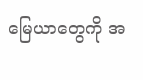မြေယာတွေကို အ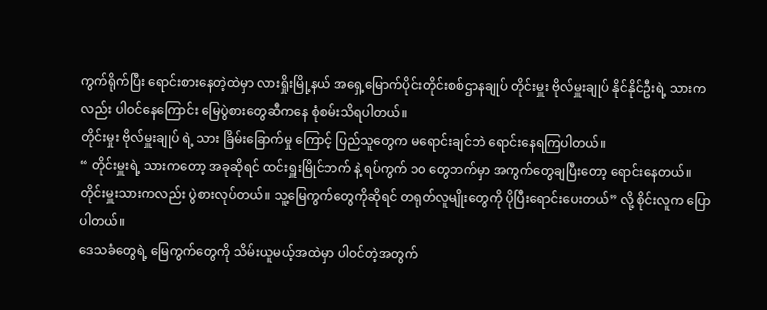ကွက်ရိုက်ပြီး ရောင်းစားနေတဲ့ထဲမှာ လားရှိုးမြို့နယ် အရှေ့မြောက်ပိုင်းတိုင်းစစ်ဌာနချုပ် တိုင်းမှူး ဗိုလ်မှူးချုပ် နိုင်နိုင်ဦးရဲ့ သားကလည်း ပါဝင်နေကြောင်း မြေပွဲစားတွေဆီကနေ စုံစမ်းသိရပါတယ်။
တိုင်းမှုး ဗိုလ်မှူးချုပ် ရဲ့ သား ခြိမ်းခြောက်မှု ကြောင့် ပြည်သူတွေက မရောင်းချင်ဘဲ ရောင်းနေရကြပါတယ်။
“ တိုင်းမှူးရဲ့ သားကတော့ အခုဆိုရင် ထင်းရှူးမြိုင်ဘက် နဲ့ ရပ်ကွက် ၁၀ တွေဘက်မှာ အကွက်တွေချပြီးတော့ ရောင်းနေတယ်။ တိုင်းမှူးသားကလည်း ပွဲစားလုပ်တယ်။ သူ့မြေကွက်တွေကိုဆိုရင် တရုတ်လူမျိုးတွေကို ပိုပြီးရောင်းပေးတယ်” လို့ စိုင်းလူက ပြောပါတယ်။
ဒေသခံတွေရဲ့ မြေကွက်တွေကို သိမ်းယူမယ့်အထဲမှာ ပါဝင်တဲ့အတွက်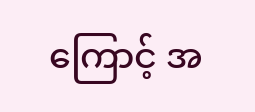ကြောင့် အ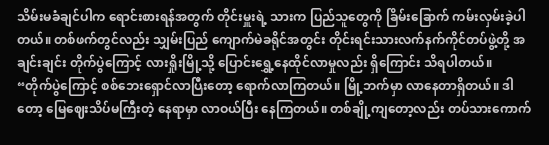သိမ်းမခံချင်ပါက ရောင်းစားရန်အတွက် တိုင်းမှူးရဲ့ သားက ပြည်သူတွေကို ခြိမ်းခြောက် ကမ်းလှမ်းခဲ့ပါတယ်။ တစ်ဖက်တွင်လည်း သျှမ်းပြည် ကျောက်မဲခရိုင်အတွင်း တိုင်းရင်းသားလက်နက်ကိုင်တပ်ဖွဲ့တို့ အချင်းချင်း တိုက်ပွဲကြောင့် လားရှိုးမြို့သို့ ပြောင်းရွှေ့နေထိုင်လာမှုလည်း ရှိကြောင်း သိရပါတယ်။
“တိုက်ပွဲကြောင့် စစ်ဘေးရှောင်လာပြီးတော့ ရောက်လာကြတယ်။ မြို့ဘက်မှာ လာနေတာရှိတယ်။ ဒါတော့ မြေဈေးသိပ်မကြီးတဲ့ နေရာမှာ လာဝယ်ပြီး နေကြတယ်။ တစ်ချို့ကျတော့လည်း တပ်သားကောက်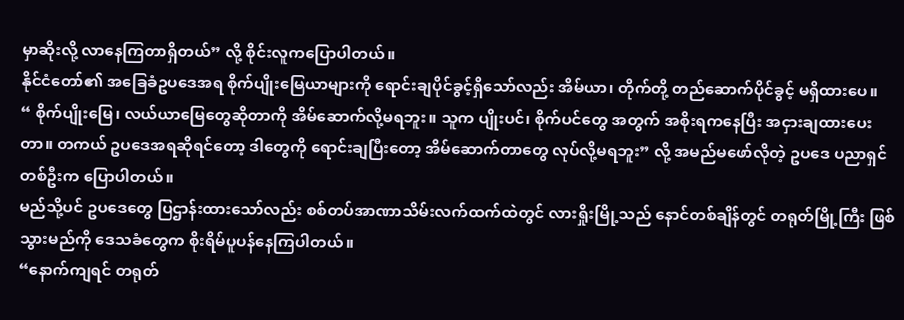မှာဆိုးလို့ လာနေကြတာရှိတယ်” လို့ စိုင်းလူကပြောပါတယ်။
နိုင်ငံတော်၏ အခြေခံဥပဒေအရ စိုက်ပျိုးမြေယာများကို ရောင်းချပိုင်ခွင့်ရှိသော်လည်း အိမ်ယာ၊ တိုက်တို့ တည်ဆောက်ပိုင်ခွင့် မရှိထားပေ။
“ စိုက်ပျိုးမြေ၊ လယ်ယာမြေတွေဆိုတာကို အိမ်ဆောက်လို့မရဘူး။ သူက ပျိုးပင်၊ စိုက်ပင်တွေ အတွက် အစိုးရကနေပြီး အငှားချထားပေးတာ။ တကယ် ဥပဒေအရဆိုရင်တော့ ဒါတွေကို ရောင်းချပြီးတော့ အိမ်ဆောက်တာတွေ လုပ်လို့မရဘူး” လို့ အမည်မဖော်လိုတဲ့ ဥပဒေ ပညာရှင်တစ်ဦးက ပြောပါတယ်။
မည်သို့ပင် ဥပဒေတွေ ပြဌာန်းထားသော်လည်း စစ်တပ်အာဏာသိမ်းလက်ထက်ထဲတွင် လားရှိုးမြို့သည် နောင်တစ်ချိန်တွင် တရုတ်မြို့ကြီး ဖြစ်သွားမည်ကို ဒေသခံတွေက စိုးရိမ်ပူပန်နေကြပါတယ်။
“နောက်ကျရင် တရုတ်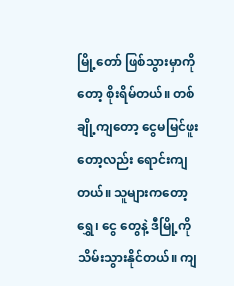မြို့တော် ဖြစ်သွားမှာကိုတော့ စိုးရိမ်တယ်။ တစ်ချို့ကျတော့ ငွေမမြင်ဖူးတော့လည်း ရောင်းကျတယ်။ သူများကတော့ ရွှေ၊ ငွေ တွေနဲ့ ဒီမြို့ကို သိမ်းသွားနိုင်တယ်။ ကျ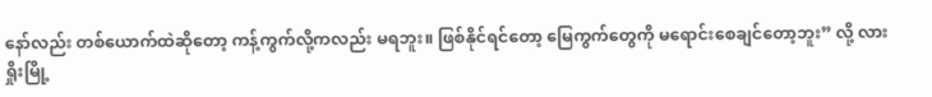နော်လည်း တစ်ယောက်ထဲဆိုတော့ ကန့်ကွက်လို့ကလည်း မရဘူး။ ဖြစ်နိုင်ရင်တော့ မြေကွက်တွေကို မရောင်းစေချင်တော့ဘူး” လို့ လားရှိုးမြို့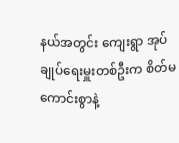နယ်အတွင်း ကျေးရွာ အုပ်ချုပ်ရေးမှူးတစ်ဦးက စိတ်မကောင်းစွာနဲ့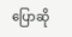ပြောဆို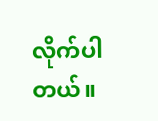လိုက်ပါတယ်။